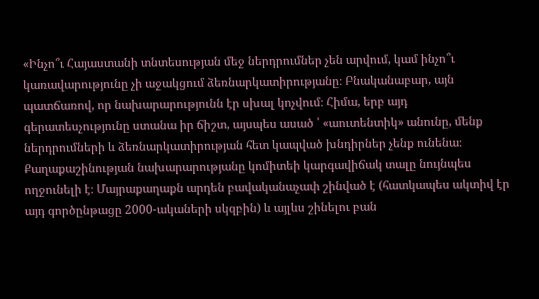«Ինչո՞ւ Հայաստանի տնտեսության մեջ ներդրումներ չեն արվում, կամ ինչո՞ւ կառավարությունը չի աջակցում ձեռնարկատիրությանը։ Բնականաբար, այն պատճառով, որ նախարարությունն էր սխալ կոչվում։ Հիմա, երբ այդ գերատեսչությունը ստանա իր ճիշտ, այսպես ասած ՝ «աուտենտիկ» անունը, մենք ներդրումների և ձեռնարկատիրության հետ կապված խնդիրներ չենք ունենա։
Քաղաքաշինության նախարարությանը կոմիտեի կարգավիճակ տալը նույնպես ողջունելի է։ Մայրաքաղաքն արդեն բավականաչափ շինված է (հատկապես ակտիվ էր այդ գործընթացը 2000-ակաների սկզբին) և այլևս շինելու բան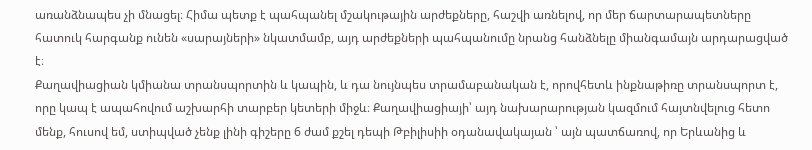առանձնապես չի մնացել։ Հիմա պետք է պահպանել մշակութային արժեքները, հաշվի առնելով, որ մեր ճարտարապետները հատուկ հարգանք ունեն «սարայների» նկատմամբ, այդ արժեքների պահպանումը նրանց հանձնելը միանգամայն արդարացված է։
Քաղավիացիան կմիանա տրանսպորտին և կապին, և դա նույնպես տրամաբանական է, որովհետև ինքնաթիռը տրանսպորտ է, որը կապ է ապահովում աշխարհի տարբեր կետերի միջև։ Քաղավիացիայի՝ այդ նախարարության կազմում հայտնվելուց հետո մենք, հուսով եմ, ստիպված չենք լինի գիշերը 6 ժամ քշել դեպի Թբիլիսիի օդանավակայան ՝ այն պատճառով, որ Երևանից և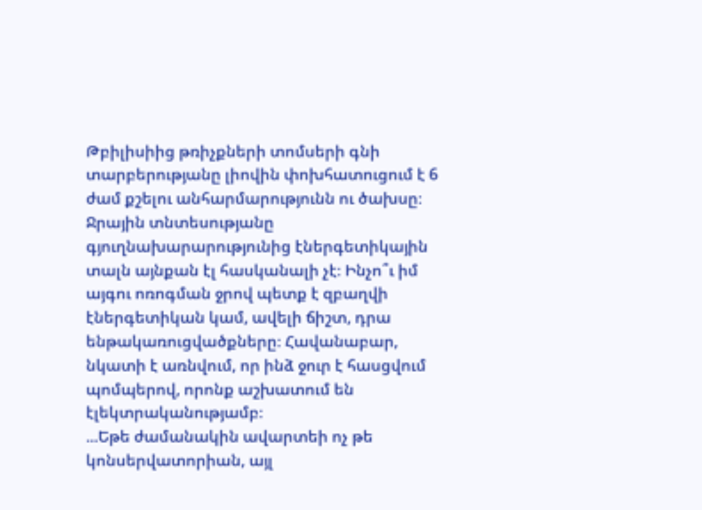Թբիլիսիից թռիչքների տոմսերի գնի տարբերությանը լիովին փոխհատուցում է 6 ժամ քշելու անհարմարությունն ու ծախսը։
Ջրային տնտեսությանը գյուղնախարարությունից էներգետիկային տալն այնքան էլ հասկանալի չէ։ Ինչո՞ւ իմ այգու ոռոգման ջրով պետք է զբաղվի էներգետիկան կամ, ավելի ճիշտ, դրա ենթակառուցվածքները։ Հավանաբար, նկատի է առնվում, որ ինձ ջուր է հասցվում պոմպերով, որոնք աշխատում են էլեկտրականությամբ։
...Եթե ժամանակին ավարտեի ոչ թե կոնսերվատորիան, այլ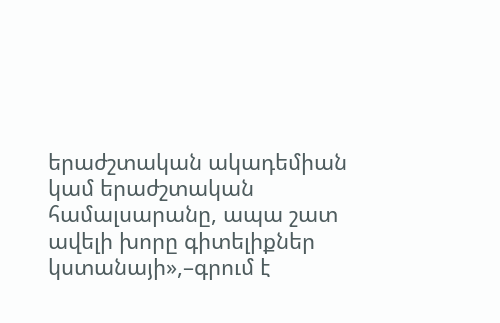երաժշտական ակադեմիան կամ երաժշտական համալսարանը, ապա շատ ավելի խորը գիտելիքներ կստանայի»,–գրում է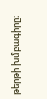թերթի խմբագիրը։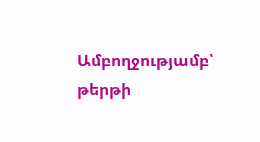Ամբողջությամբ՝ թերթի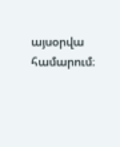այսօրվա համարում։